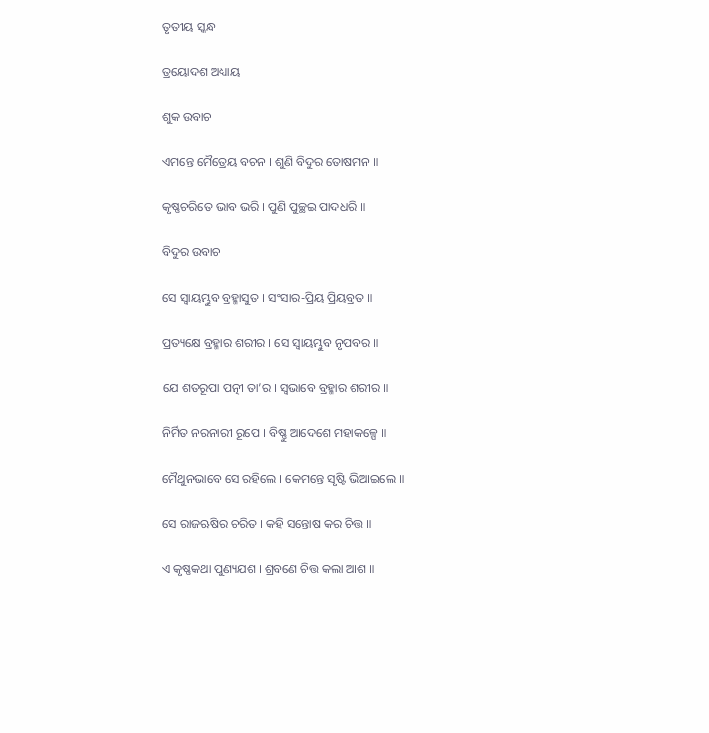ତୃତୀୟ ସ୍କନ୍ଧ

ତ୍ରୟୋଦଶ ଅଧ୍ୟାୟ

ଶୁକ ଉବାଚ

ଏମନ୍ତେ ମୈତ୍ରେୟ ବଚନ । ଶୁଣି ବିଦୁର ତୋଷମନ ॥

କୃଷ୍ଣଚରିତେ ଭାବ ଭରି । ପୁଣି ପୁଚ୍ଛଇ ପାଦଧରି ॥

ବିଦୁର ଉବାଚ

ସେ ସ୍ୱାୟମ୍ଭୁବ ବ୍ରହ୍ମାସୁତ । ସଂସାର-ପ୍ରିୟ ପ୍ରିୟବ୍ରତ ॥

ପ୍ରତ୍ୟକ୍ଷେ ବ୍ରହ୍ମାର ଶରୀର । ସେ ସ୍ୱାୟମ୍ଭୁବ ନୃପବର ॥

ଯେ ଶତରୂପା ପତ୍ନୀ ତା’ର । ସ୍ୱଭାବେ ବ୍ରହ୍ମାର ଶରୀର ॥

ନିର୍ମିତ ନରନାରୀ ରୂପେ । ବିଷ୍ଣୁ ଆଦେଶେ ମହାକଳ୍ପେ ॥

ମୈଥୁନଭାବେ ସେ ରହିଲେ । କେମନ୍ତେ ସୃଷ୍ଟି ଭିଆଇଲେ ॥

ସେ ରାଜଋଷିର ଚରିତ । କହି ସନ୍ତୋଷ କର ଚିତ୍ତ ॥

ଏ କୃଷ୍ଣକଥା ପୁଣ୍ୟଯଶ । ଶ୍ରବଣେ ଚିତ୍ତ କଲା ଆଶ ॥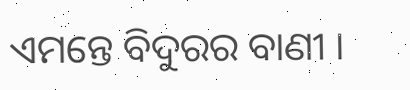ଏମନ୍ତେ ବିଦୁରର ବାଣୀ ।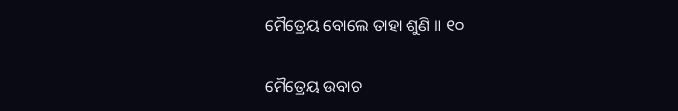ମୈତ୍ରେୟ ବୋଲେ ତାହା ଶୁଣି ॥ ୧୦

ମୈତ୍ରେୟ ଉବାଚ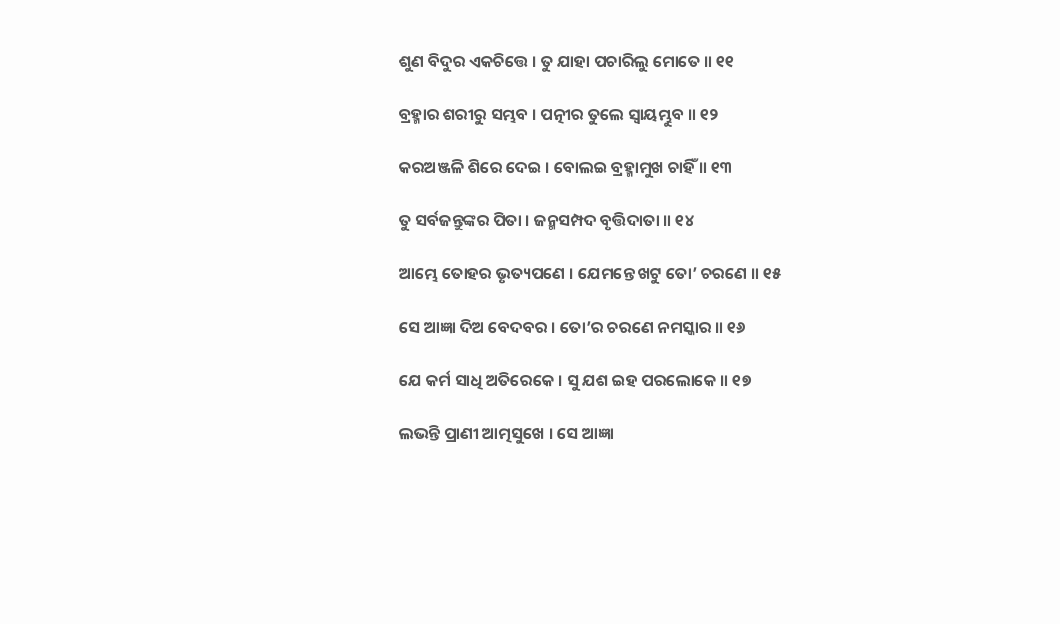ଶୁଣ ବିଦୁର ଏକଚିତ୍ତେ । ତୁ ଯାହା ପଚାରିଲୁ ମୋତେ ॥ ୧୧

ବ୍ରହ୍ମାର ଶରୀରୁ ସମ୍ଭବ । ପତ୍ନୀର ତୁଲେ ସ୍ୱାୟମ୍ଭୁବ ॥ ୧୨

କରଅଞ୍ଜଳି ଶିରେ ଦେଇ । ବୋଲଇ ବ୍ରହ୍ମାମୁଖ ଚାହିଁ ॥ ୧୩

ତୁ ସର୍ବଜନ୍ତୁଙ୍କର ପିତା । ଜନ୍ମସମ୍ପଦ ବୃତ୍ତିଦାତା ॥ ୧୪

ଆମ୍ଭେ ତୋହର ଭୃତ୍ୟପଣେ । ଯେମନ୍ତେ ଖଟୁ ତୋ’ ଚରଣେ ॥ ୧୫

ସେ ଆଜ୍ଞା ଦିଅ ବେଦବର । ତୋ’ର ଚରଣେ ନମସ୍କାର ॥ ୧୬

ଯେ କର୍ମ ସାଧି ଅତିରେକେ । ସୁ ଯଶ ଇହ ପରଲୋକେ ॥ ୧୭

ଲଭନ୍ତି ପ୍ରାଣୀ ଆତ୍ମସୁଖେ । ସେ ଆଜ୍ଞା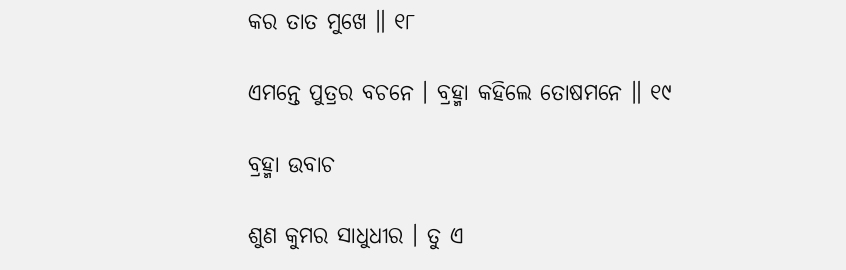କର ତାତ ମୁଖେ ॥ ୧୮

ଏମନ୍ତେ ପୁତ୍ରର ବଚନେ । ବ୍ରହ୍ମା କହିଲେ ତୋଷମନେ ॥ ୧୯

ବ୍ରହ୍ମା ଉବାଚ

ଶୁଣ କୁମର ସାଧୁଧୀର । ତୁ ଏ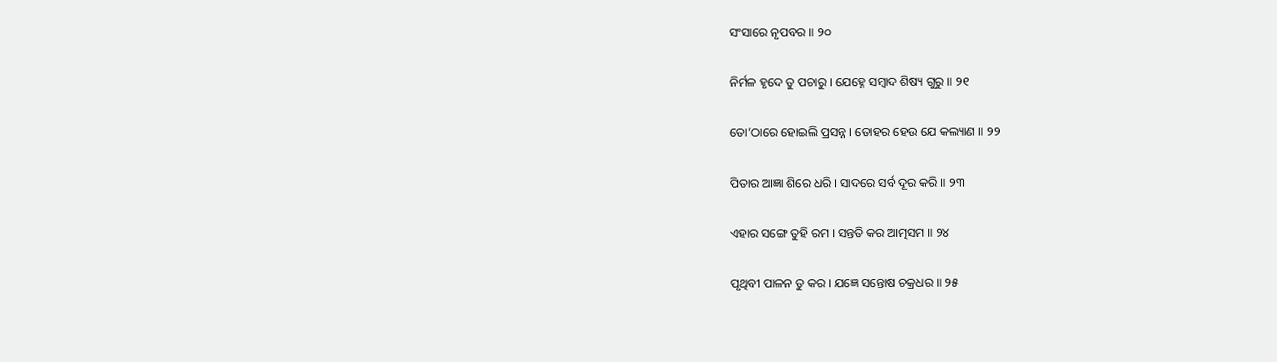ସଂସାରେ ନୃପବର ॥ ୨୦

ନିର୍ମଳ ହୃଦେ ତୁ ପଚାରୁ । ଯେହ୍ନେ ସମ୍ବାଦ ଶିଷ୍ୟ ଗୁରୁ ॥ ୨୧

ତୋ’ଠାରେ ହୋଇଲି ପ୍ରସନ୍ନ । ତୋହର ହେଉ ଯେ କଲ୍ୟାଣ ॥ ୨୨

ପିତାର ଆଜ୍ଞା ଶିରେ ଧରି । ସାଦରେ ସର୍ବ ଦୂର କରି ॥ ୨୩

ଏହାର ସଙ୍ଗେ ତୁହି ରମ । ସନ୍ତତି କର ଆତ୍ମସମ ॥ ୨୪

ପୃଥିବୀ ପାଳନ ତୁ କର । ଯଜ୍ଞେ ସନ୍ତୋଷ ଚକ୍ରଧର ॥ ୨୫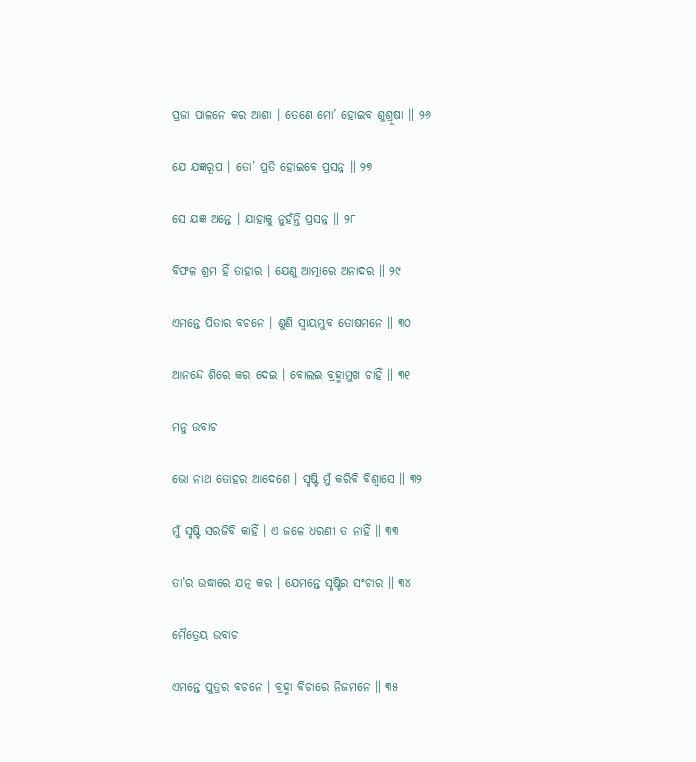ପ୍ରଜା ପାଳନେ କର ଆଶା । ତେଣେ ମୋ’ ହୋଇବ ଶୁଶ୍ରୂଷା ॥ ୨୬

ଯେ ଯଜ୍ଞରୂପ । ତୋ’ ପ୍ରତି ହୋଇବେ ପ୍ରସନ୍ନ ॥ ୨୭

ସେ ଯଜ୍ଞ ଅନ୍ତେ । ଯାହାକୁ ନୁହଁନ୍ତି ପ୍ରସନ୍ନ ॥ ୨୮

ବିଫଳ ଶ୍ରମ ହିଁ ତାହାର । ଯେଣୁ ଆତ୍ମାରେ ଅନାଦର ॥ ୨୯

ଏମନ୍ତେ ପିତାର ବଚନେ । ଶୁଣି ସ୍ୱାୟମ୍ଭୁବ ତୋଷମନେ ॥ ୩୦

ଆନନ୍ଦେ ଶିରେ କର ଦେଇ । ବୋଲଇ ବ୍ରହ୍ମାମୁଖ ଚାହିଁ ॥ ୩୧

ମନୁ ଉବାଚ

ଭୋ ନାଥ ତୋହର ଆଦେଶେ । ସୃଷ୍ଟି ମୁଁ କରିବି ବିଶ୍ୱାସେ ॥ ୩୨

ମୁଁ ସୃଷ୍ଟି ସରଜିବି କାହିଁ । ଏ ଜଳେ ଧରଣୀ ତ ନାହିଁ ॥ ୩୩

ତା’ର ଉଦ୍ଧାରେ ଯତ୍ନ କର । ଯେମନ୍ତେ ସୃଷ୍ଟିର ସଂଚାର ॥ ୩୪

ମୈତ୍ରେୟ ଉବାଚ

ଏମନ୍ତେ ପୁତ୍ରର ବଚନେ । ବ୍ରହ୍ମା ବିଚାରେ ନିଜମନେ ॥ ୩୫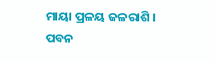ମାୟା ପ୍ରଳୟ ଜଳରାଶି । ପବନ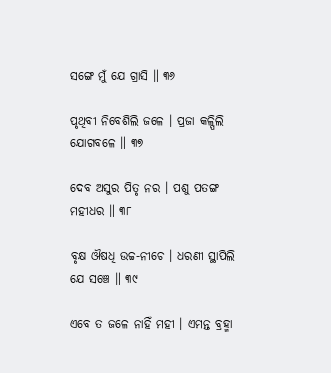ସଙ୍ଗେ ମୁଁ ଯେ ଗ୍ରାସି ॥ ୩୬

ପୃଥିବୀ ନିବେଶିଲି ଜଳେ । ପ୍ରଜା କଳ୍ପିଲି ଯୋଗବଳେ ॥ ୩୭

ଦେବ ଅସୁର ପିତୃ ନର । ପଶୁ ପତଙ୍ଗ ମହୀଧର ॥ ୩୮

ବୃକ୍ଷ ଔଷଧି ଉଚ୍ଚ-ନୀଚେ । ଧରଣୀ ସ୍ଥାପିଲି ଯେ ସଞ୍ଚେ ॥ ୩୯

ଏବେ ତ ଜଳେ ନାହିଁ ମହୀ । ଏମନ୍ତ ବ୍ରହ୍ମା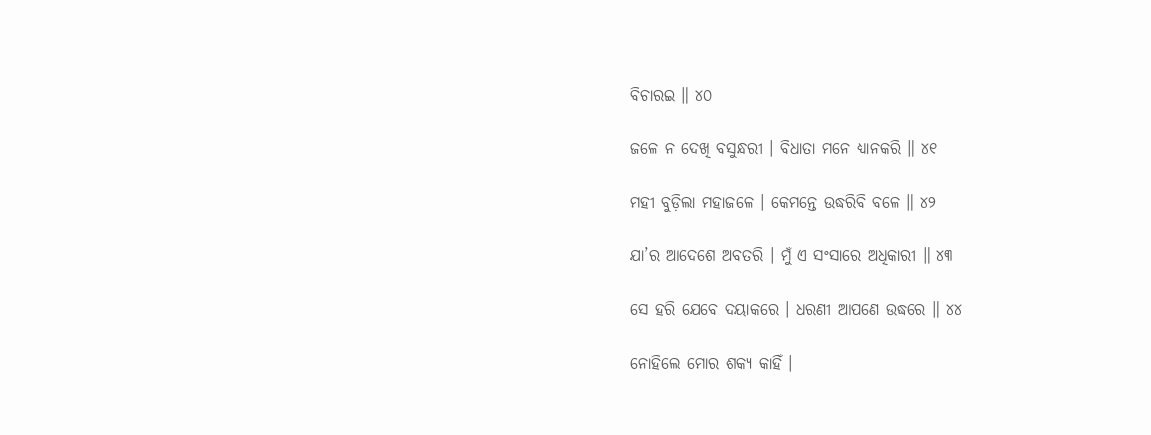ବିଚାରଇ ॥ ୪୦

ଜଳେ ନ ଦେଖି ବସୁନ୍ଧରୀ । ବିଧାତା ମନେ ଧ୍ୟାନକରି ॥ ୪୧

ମହୀ ବୁଡ଼ିଲା ମହାଜଳେ । କେମନ୍ତେ ଉଦ୍ଧରିବି ବଳେ ॥ ୪୨

ଯା’ର ଆଦେଶେ ଅବତରି । ମୁଁ ଏ ସଂସାରେ ଅଧିକାରୀ ॥ ୪୩

ସେ ହରି ଯେବେ ଦୟାକରେ । ଧରଣୀ ଆପଣେ ଉଦ୍ଧରେ ॥ ୪୪

ନୋହିଲେ ମୋର ଶକ୍ୟ କାହିଁ ।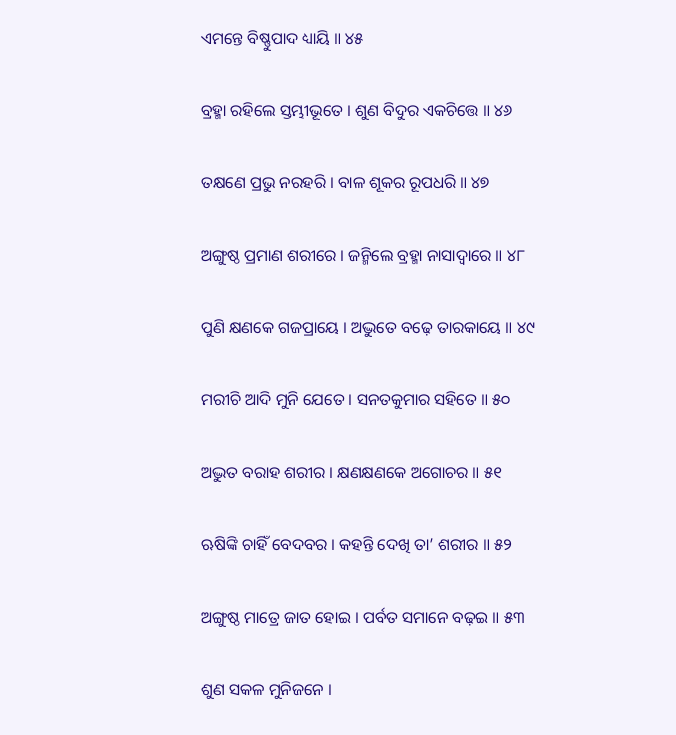ଏମନ୍ତେ ବିଷ୍ଣୁପାଦ ଧ୍ୟାୟି ॥ ୪୫

ବ୍ରହ୍ମା ରହିଲେ ସ୍ତମ୍ଭୀଭୂତେ । ଶୁଣ ବିଦୁର ଏକଚିତ୍ତେ ॥ ୪୬

ତକ୍ଷଣେ ପ୍ରଭୁ ନରହରି । ବାଳ ଶୂକର ରୂପଧରି ॥ ୪୭

ଅଙ୍ଗୁଷ୍ଠ ପ୍ରମାଣ ଶରୀରେ । ଜନ୍ମିଲେ ବ୍ରହ୍ମା ନାସାଦ୍ୱାରେ ॥ ୪୮

ପୁଣି କ୍ଷଣକେ ଗଜପ୍ରାୟେ । ଅଦ୍ଭୁତେ ବଢ଼େ ତାରକାୟେ ॥ ୪୯

ମରୀଚି ଆଦି ମୁନି ଯେତେ । ସନତକୁମାର ସହିତେ ॥ ୫୦

ଅଦ୍ଭୁତ ବରାହ ଶରୀର । କ୍ଷଣକ୍ଷଣକେ ଅଗୋଚର ॥ ୫୧

ଋଷିଙ୍କି ଚାହିଁ ବେଦବର । କହନ୍ତି ଦେଖି ତା’ ଶରୀର ॥ ୫୨

ଅଙ୍ଗୁଷ୍ଠ ମାତ୍ରେ ଜାତ ହୋଇ । ପର୍ବତ ସମାନେ ବଢ଼ଇ ॥ ୫୩

ଶୁଣ ସକଳ ମୁନିଜନେ ।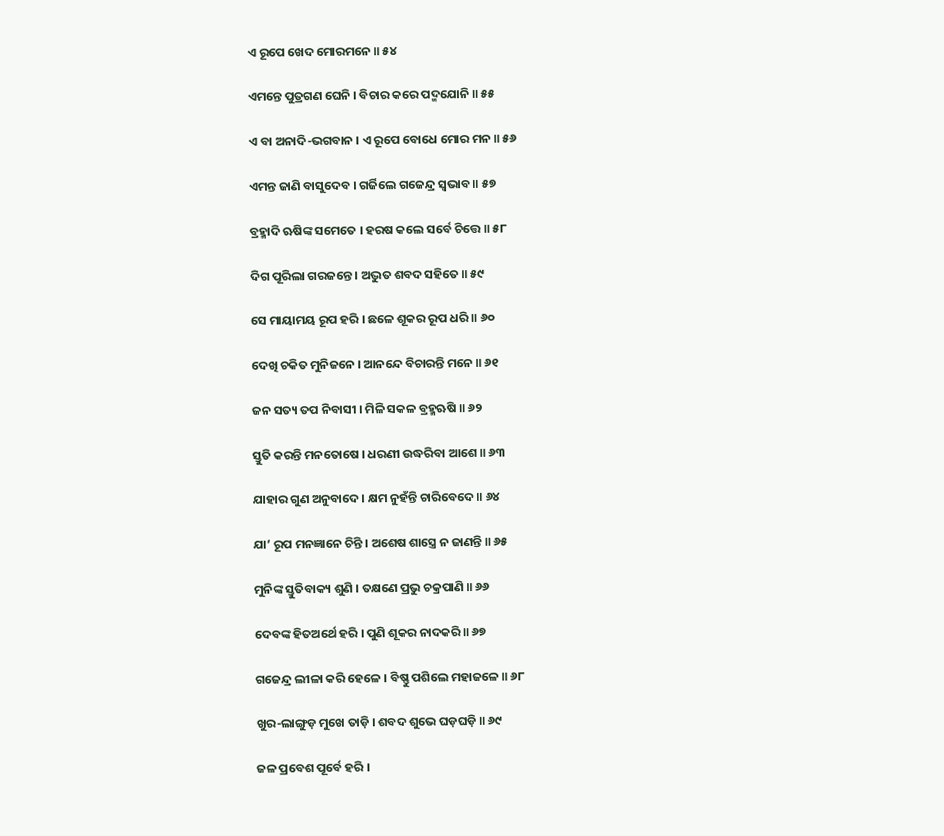ଏ ରୂପେ ଖେଦ ମୋରମନେ ॥ ୫୪

ଏମନ୍ତେ ପୁତ୍ରଗଣ ଘେନି । ବିଚାର କରେ ପଦ୍ମଯୋନି ॥ ୫୫

ଏ ବା ଅନାଦି-ଭଗବାନ । ଏ ରୂପେ ବୋଧେ ମୋର ମନ ॥ ୫୬

ଏମନ୍ତ ଜାଣି ବାସୁଦେବ । ଗର୍ଜିଲେ ଗଜେନ୍ଦ୍ର ସ୍ୱଭାବ ॥ ୫୭

ବ୍ରହ୍ମାଦି ଋଷିଙ୍କ ସମେତେ । ହରଷ କଲେ ସର୍ବେ ଚିତ୍ତେ ॥ ୫୮

ଦିଗ ପୂରିଲା ଗରଜନ୍ତେ । ଅଦ୍ଭୁତ ଶବଦ ସହିତେ ॥ ୫୯

ସେ ମାୟାମୟ ରୂପ ହରି । ଛଳେ ଶୂକର ରୂପ ଧରି ॥ ୬୦

ଦେଖି ଚକିତ ମୁନିଜନେ । ଆନନ୍ଦେ ବିଚାରନ୍ତି ମନେ ॥ ୬୧

ଜନ ସତ୍ୟ ତପ ନିବାସୀ । ମିଳି ସକଳ ବ୍ରହ୍ମଋଷି ॥ ୬୨

ସ୍ତୁତି କରନ୍ତି ମନତୋଷେ । ଧରଣୀ ଉଦ୍ଧରିବା ଆଶେ ॥ ୬୩

ଯାହାର ଗୁଣ ଅନୁବାଦେ । କ୍ଷମ ନୁହଁନ୍ତି ଚାରିବେଦେ ॥ ୬୪

ଯା’ ରୂପ ମନଜ୍ଞାନେ ଚିନ୍ତି । ଅଶେଷ ଶାସ୍ତ୍ରେ ନ ଜାଣନ୍ତି ॥ ୬୫

ମୁନିଙ୍କ ସ୍ତୁତିବାକ୍ୟ ଶୁଣି । ତକ୍ଷଣେ ପ୍ରଭୁ ଚକ୍ରପାଣି ॥ ୬୬

ଦେବଙ୍କ ହିତଅର୍ଥେ ହରି । ପୁଣି ଶୂକର ନାଦକରି ॥ ୬୭

ଗଜେନ୍ଦ୍ର ଲୀଳା କରି ହେଳେ । ବିଷ୍ଣୁ ପଶିଲେ ମହାଜଳେ ॥ ୬୮

ଖୁର-ଲାଙ୍ଗୁଡ଼ ମୁଖେ ତାଡ଼ି । ଶବଦ ଶୁଭେ ଘଡ଼ଘଡ଼ି ॥ ୬୯

ଜଳ ପ୍ରବେଶ ପୂର୍ବେ ହରି ।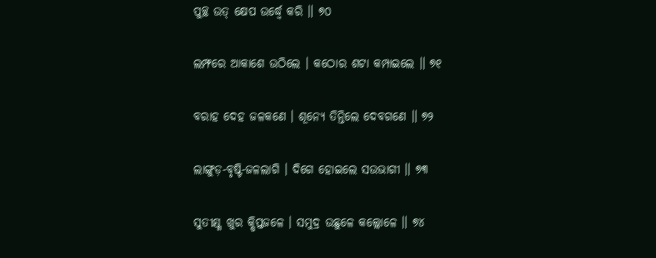ପୁଚ୍ଛ ଉତ୍ କ୍ଷେପ ଉର୍ଦ୍ଧ୍ୱେ କରି ॥ ୭୦

ଲମ୍ଫରେ ଆକାଶେ ଉଠିଲେ । କଠୋର ଶଟା କମ୍ପାଇଲେ ॥ ୭୧

ବରାହ ଦେହ ଜଳକଣେ । ଶୂନ୍ୟେ ତିନ୍ତିଲେ ଦେବଗଣେ ॥ ୭୨

ଲାଙ୍ଗୁଡ଼-ବୃଷ୍ଟି-ଜଳଲାଗି । ଦିଗେ ହୋଇଲେ ସଉଭାଗୀ ॥ ୭୩

ସୁତୀକ୍ଷ୍ଣ ଖୁର କ୍ଷିପ୍ତଜଳେ । ସମୁଦ୍ର ଉଛୁଳେ କଲ୍ଲୋଳେ ॥ ୭୪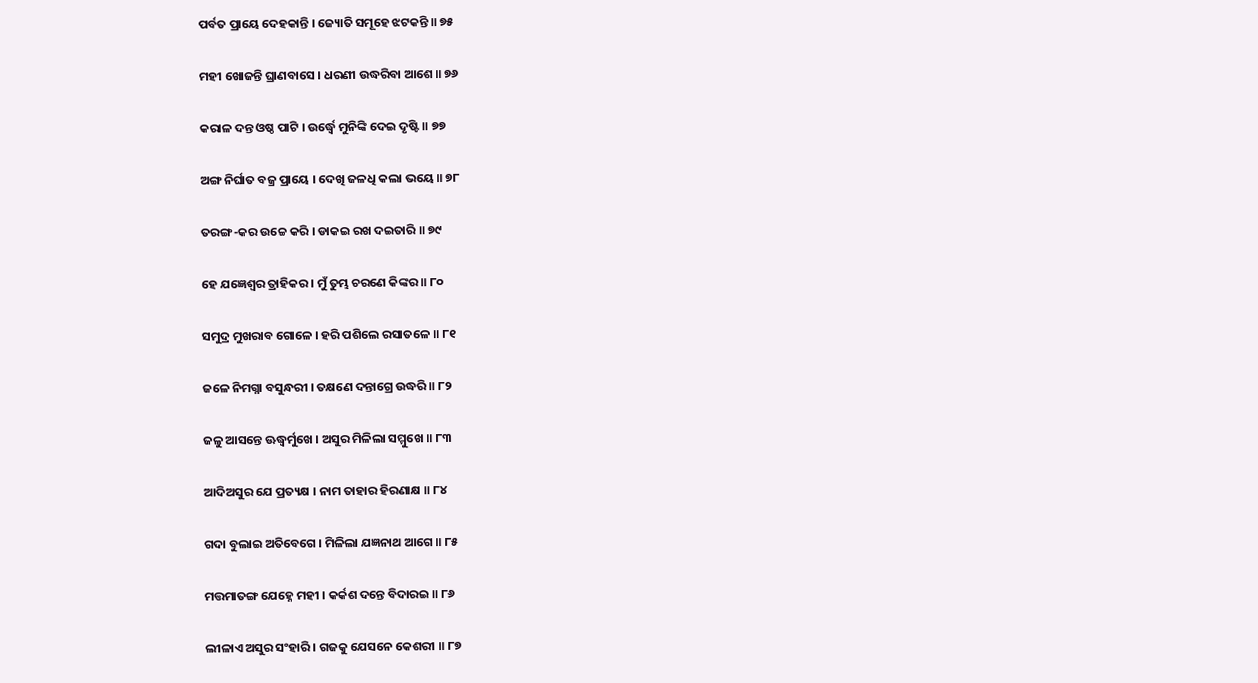ପର୍ବତ ପ୍ରାୟେ ଦେହକାନ୍ତି । ଜ୍ୟୋତି ସମୂହେ ଝଟକନ୍ତି ॥ ୭୫

ମହୀ ଖୋଜନ୍ତି ଘ୍ରାଣବାସେ । ଧରଣୀ ଉଦ୍ଧରିବା ଆଶେ ॥ ୭୬

କରାଳ ଦନ୍ତ ଓଷ୍ଠ ପାଟି । ଉର୍ଦ୍ଧ୍ୱେ ମୁନିଙ୍କି ଦେଇ ଦୃଷ୍ଟି ॥ ୭୭

ଅଙ୍ଗ ନିର୍ଘାତ ବଜ୍ର ପ୍ରାୟେ । ଦେଖି ଜଳଧି କଲା ଭୟେ ॥ ୭୮

ତରଙ୍ଗ-କର ଉଚ୍ଚେ କରି । ଡାକଇ ରଖ ଦଇତାରି ॥ ୭୯

ହେ ଯଜ୍ଞେଶ୍ୱର ତ୍ରାହିକର । ମୁଁ ତୁମ୍ଭ ଚରଣେ କିଙ୍କର ॥ ୮୦

ସମୁଦ୍ର ମୁଖରାବ ଗୋଳେ । ହରି ପଶିଲେ ରସାତଳେ ॥ ୮୧

ଜଳେ ନିମଗ୍ନା ବସୁନ୍ଧରୀ । ତକ୍ଷଣେ ଦନ୍ତାଗ୍ରେ ଉଦ୍ଧରି ॥ ୮୨

ଜଳୁ ଆସନ୍ତେ ଊଦ୍ଧ୍ୱର୍ମୁଖେ । ଅସୁର ମିଳିଲା ସମ୍ମୁଖେ ॥ ୮୩

ଆଦିଅସୁର ଯେ ପ୍ରତ୍ୟକ୍ଷ । ନାମ ତାହାର ହିରଣାକ୍ଷ ॥ ୮୪

ଗଦା ବୁଲାଇ ଅତିବେଗେ । ମିଳିଲା ଯଜ୍ଞନାଥ ଆଗେ ॥ ୮୫

ମତ୍ତମାତଙ୍ଗ ଯେହ୍ନେ ମହୀ । କର୍କଶ ଦନ୍ତେ ବିଦାରଇ ॥ ୮୬

ଲୀଳାଏ ଅସୁର ସଂହାରି । ଗଜକୁ ଯେସନେ କେଶରୀ ॥ ୮୭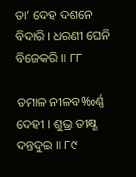ତା’ ଦେହ ଦଶନେ ବିଦାରି । ଧରଣୀ ଘେନି ବିଜେକରି ॥ ୮୮

ତମାଳ ନୀଳବ‰ର୍ଣ୍ଣ ଦେହୀ । ଶୁଭ୍ର ତୀକ୍ଷ୍ଣ ଦନ୍ତଦୁଇ ॥ ୮୯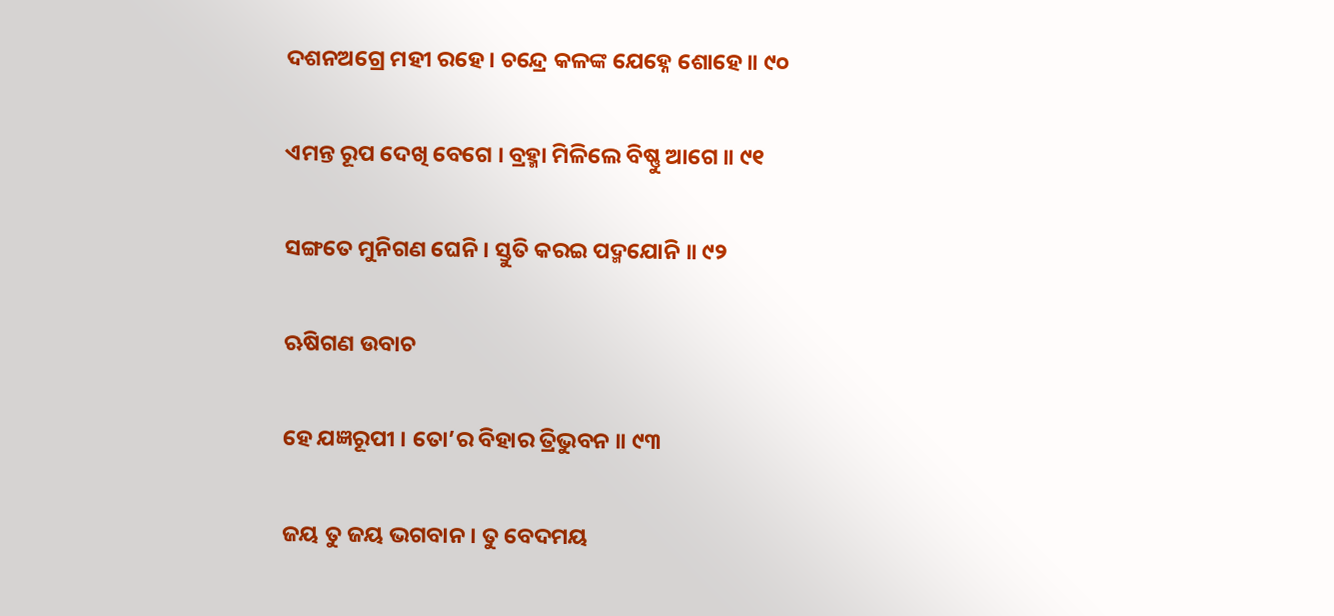ଦଶନଅଗ୍ରେ ମହୀ ରହେ । ଚନ୍ଦ୍ରେ କଳଙ୍କ ଯେହ୍ନେ ଶୋହେ ॥ ୯୦

ଏମନ୍ତ ରୂପ ଦେଖି ବେଗେ । ବ୍ରହ୍ମା ମିଳିଲେ ବିଷ୍ଣୁ ଆଗେ ॥ ୯୧

ସଙ୍ଗତେ ମୁନିଗଣ ଘେନି । ସ୍ତୁତି କରଇ ପଦ୍ମଯୋନି ॥ ୯୨

ଋଷିଗଣ ଉବାଚ

ହେ ଯଜ୍ଞରୂପୀ । ତୋ’ର ବିହାର ତ୍ରିଭୁବନ ॥ ୯୩

ଜୟ ତୁ ଜୟ ଭଗବାନ । ତୁ ବେଦମୟ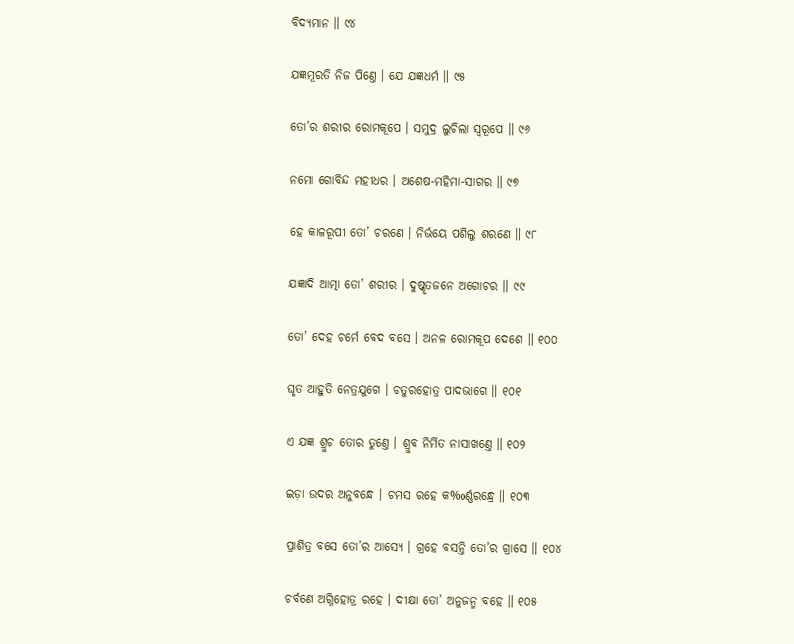ବିଦ୍ୟମାନ ॥ ୯୪

ଯଜ୍ଞମୂରତି ନିଜ ପିଣ୍ତେ । ଯେ ଯଜ୍ଞଧର୍ମ ॥ ୯୫

ତୋ’ର ଶରୀର ରୋମକୂପେ । ସମୁଦ୍ର ଲୁଚିଲା ସ୍ୱରୂପେ ॥ ୯୬

ନମୋ ଗୋବିନ୍ଦ ମହୀଧର । ଅଶେଷ-ମହିମା-ସାଗର ॥ ୯୭

ହେ କାଳରୂପୀ ତୋ’ ଚରଣେ । ନିର୍ଭୟେ ପଶିଲୁ ଶରଣେ ॥ ୯୮

ଯଜ୍ଞାଦି ଆତ୍ମା ତୋ’ ଶରୀର । ଦୁଷ୍କୃତଜନେ ଅଗୋଚର ॥ ୯୯

ତୋ’ ଦେହ ଚର୍ମେ ବେଦ ବସେ । ଅନଳ ରୋମକୂପ ଦେଶେ ॥ ୧୦୦

ଘୃତ ଆହୁତି ନେତ୍ରଯୁଗେ । ଚତୁରହୋତ୍ର ପାଦଭାଗେ ॥ ୧୦୧

ଏ ଯଜ୍ଞ ଶ୍ରୁଚ ତୋର ତୁଣ୍ତେ । ଶ୍ରୁବ ନିର୍ମିତ ନାସାଖଣ୍ତେ ॥ ୧୦୨

ଇଡ଼ା ଉଦର ଅନୁବନ୍ଧେ । ଚମସ ରହେ କ‰ର୍ଣ୍ଣରନ୍ଧ୍ରେ ॥ ୧୦୩

ପ୍ରାଶିତ୍ର ବସେ ତୋ’ର ଆସ୍ୟେ । ଗ୍ରହେ ବସନ୍ତି ତୋ’ର ଗ୍ରାସେ ॥ ୧୦୪

ଚର୍ବଣେ ଅଗ୍ନିହୋତ୍ର ରହେ । ଦୀକ୍ଷା ତୋ’ ଅନୁଜନ୍ମ ବହେ ॥ ୧୦୫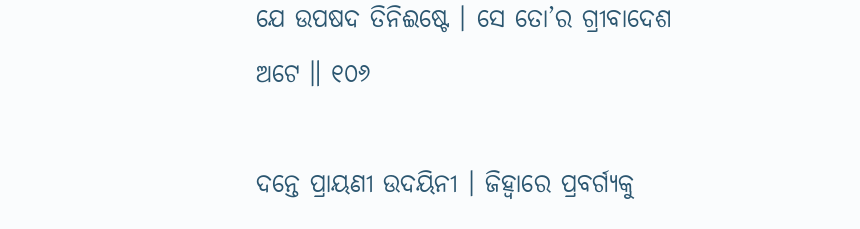ଯେ ଉପଷଦ ତିନିଈଷ୍ଟେ । ସେ ତୋ’ର ଗ୍ରୀବାଦେଶ ଅଟେ ॥ ୧୦୬

ଦନ୍ତେ ପ୍ରାୟଣୀ ଉଦୟିନୀ । ଜିହ୍ୱାରେ ପ୍ରବର୍ଗ୍ୟକୁ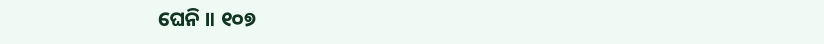ଘେନି ॥ ୧୦୭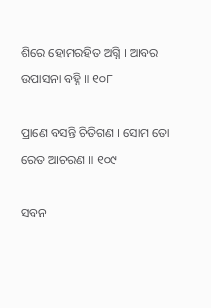ଶିରେ ହୋମରହିତ ଅଗ୍ନି । ଆବର ଉପାସନା ବହ୍ନି ॥ ୧୦୮

ପ୍ରାଣେ ବସନ୍ତି ଚିତିଗଣ । ସୋମ ତୋ ରେତ ଆଚରଣ ॥ ୧୦୯

ସବନ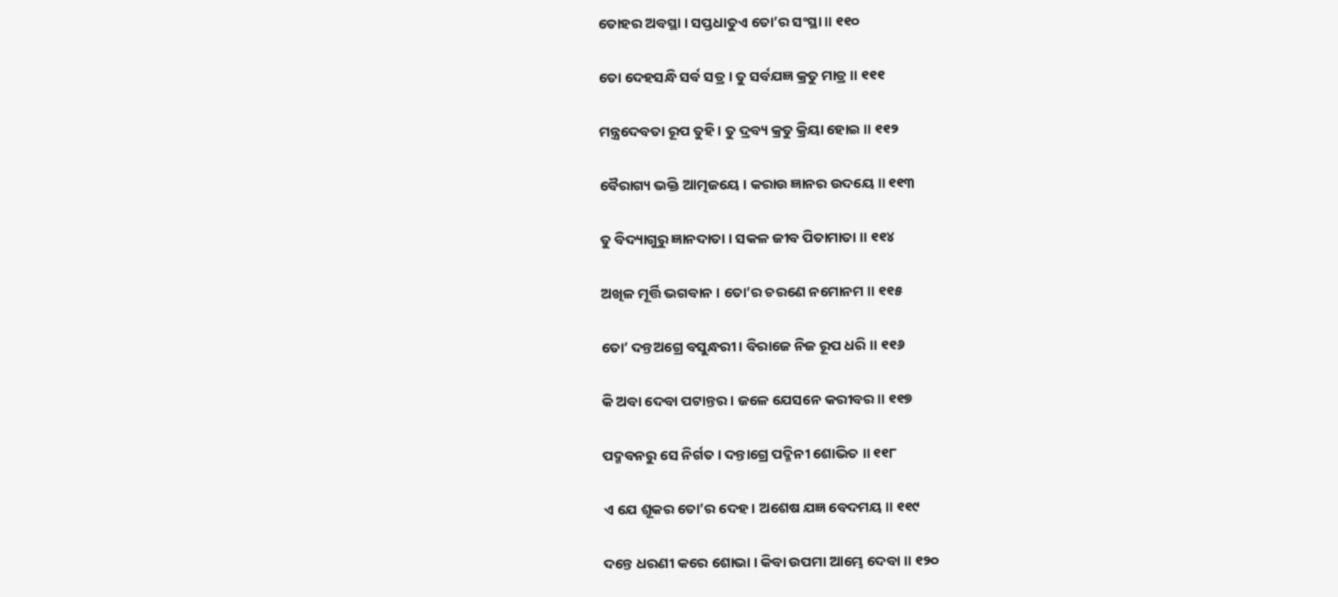ତୋହର ଅବସ୍ଥା । ସପ୍ତଧାତୁଏ ତୋ’ର ସଂସ୍ଥା ॥ ୧୧୦

ତୋ ଦେହସନ୍ଧି ସର୍ବ ସତ୍ର । ତୁ ସର୍ବଯଜ୍ଞ କ୍ରତୁ ମାତ୍ର ॥ ୧୧୧

ମନ୍ତ୍ରଦେବତା ରୂପ ତୁହି । ତୁ ଦ୍ରବ୍ୟ କ୍ରତୁ କ୍ରିୟା ହୋଇ ॥ ୧୧୨

ବୈରାଗ୍ୟ ଭକ୍ତି ଆତ୍ମଜୟେ । କରାଉ ଜ୍ଞାନର ଉଦୟେ ॥ ୧୧୩

ତୁ ବିଦ୍ୟାଗୁରୁ ଜ୍ଞାନଦାତା । ସକଳ ଜୀବ ପିତାମାତା ॥ ୧୧୪

ଅଖିଳ ମୂର୍ତ୍ତି ଭଗବାନ । ତୋ’ର ଚରଣେ ନମୋନମ ॥ ୧୧୫

ତୋ’ ଦନ୍ତଅଗ୍ରେ ବସୁନ୍ଧରୀ । ବିରାଜେ ନିଜ ରୂପ ଧରି ॥ ୧୧୬

କି ଅବା ଦେବା ପଟାନ୍ତର । ଜଳେ ଯେସନେ କରୀବର ॥ ୧୧୭

ପଦ୍ମବନରୁ ସେ ନିର୍ଗତ । ଦନ୍ତାଗ୍ରେ ପଦ୍ମିନୀ ଶୋଭିତ ॥ ୧୧୮

ଏ ଯେ ଶୂକର ତୋ’ର ଦେହ । ଅଶେଷ ଯଜ୍ଞ ବେଦମୟ ॥ ୧୧୯

ଦନ୍ତେ ଧରଣୀ କରେ ଶୋଭା । କିବା ଉପମା ଆମ୍ଭେ ଦେବା ॥ ୧୨୦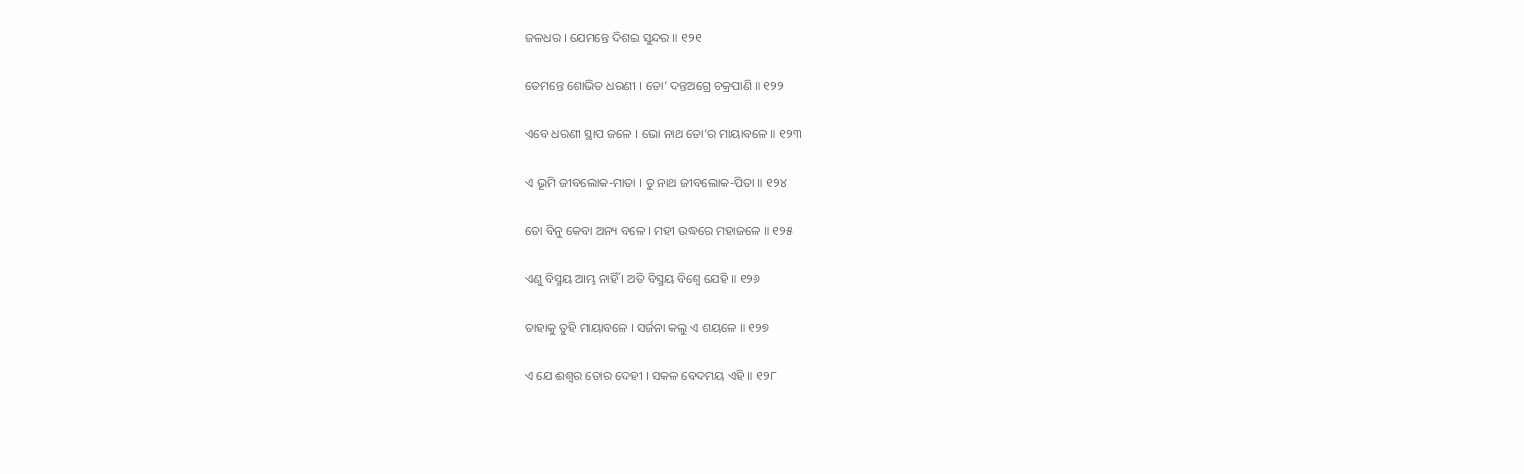ଜଳଧର । ଯେମନ୍ତେ ଦିଶଇ ସୁନ୍ଦର ॥ ୧୨୧

ତେମନ୍ତେ ଶୋଭିତ ଧରଣୀ । ତୋ’ ଦନ୍ତଅଗ୍ରେ ଚକ୍ରପାଣି ॥ ୧୨୨

ଏବେ ଧରଣୀ ସ୍ଥାପ ଜଳେ । ଭୋ ନାଥ ତୋ’ର ମାୟାବଳେ ॥ ୧୨୩

ଏ ଭୂମି ଜୀବଲୋକ-ମାତା । ତୁ ନାଥ ଜୀବଲୋକ-ପିତା ॥ ୧୨୪

ତୋ ବିନୁ କେବା ଅନ୍ୟ ବଳେ । ମହୀ ଉଦ୍ଧରେ ମହାଜଳେ ॥ ୧୨୫

ଏଣୁ ବିସ୍ମୟ ଆମ୍ଭ ନାହିଁ । ଅତି ବିସ୍ମୟ ବିଶ୍ୱେ ଯେହି ॥ ୧୨୬

ତାହାକୁ ତୁହି ମାୟାବଳେ । ସର୍ଜନା କଲୁ ଏ ଶୟଳେ ॥ ୧୨୭

ଏ ଯେ ଈଶ୍ୱର ତୋର ଦେହୀ । ସକଳ ବେଦମୟ ଏହି ॥ ୧୨୮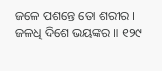ଜଳେ ପଶନ୍ତେ ତୋ ଶରୀର । ଜଳଧି ଦିଶେ ଭୟଙ୍କର ॥ ୧୨୯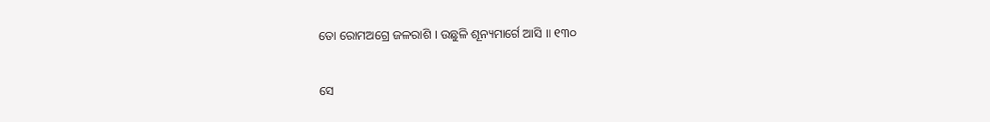ତୋ ରୋମଅଗ୍ରେ ଜଳରାଶି । ଉଛୁଳି ଶୂନ୍ୟମାର୍ଗେ ଆସି ॥ ୧୩୦

ସେ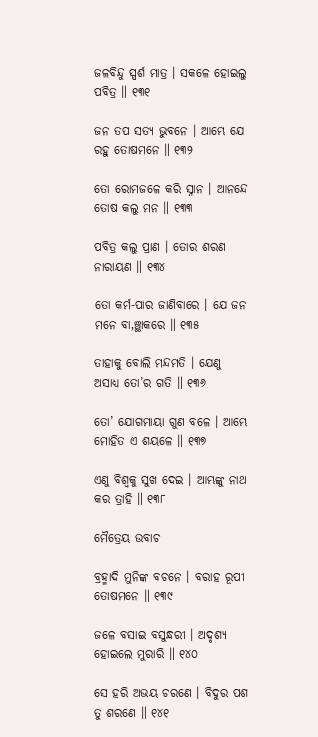ଜଳବିନ୍ଦୁ ସ୍ପର୍ଶ ମାତ୍ର । ସକଳେ ହୋଇଲୁ ପବିତ୍ର ॥ ୧୩୧

ଜନ ତପ ସତ୍ୟ ଭୁବନେ । ଆମ୍ଭେ ଯେ ରହୁ ତୋଷମନେ ॥ ୧୩୨

ତୋ ରୋମଜଳେ କରି ସ୍ନାନ । ଆନନ୍ଦେ ତୋଷ କଲୁ ମନ ॥ ୧୩୩

ପବିତ୍ର କଲୁ ପ୍ରାଣ । ତୋର ଶରଣ ନାରାୟଣ ॥ ୧୩୪

ତୋ କର୍ମ-ପାର ଜାଣିବାରେ । ଯେ ଜନ ମନେ ବା‚ଞ୍ଛାକରେ ॥ ୧୩୫

ତାହାକୁ ବୋଲି ମନ୍ଦମତି । ଯେଣୁ ଅସାଧ୍ୟ ତୋ’ର ଗତି ॥ ୧୩୬

ତୋ’ ଯୋଗମାୟା ଗୁଣ ବଳେ । ଆମ୍ଭେ ମୋହିତ ଏ ଶୟଳେ ॥ ୧୩୭

ଏଣୁ ବିଶ୍ୱକୁ ସୁଖ ଦେଇ । ଆମ୍ଭଙ୍କୁ ନାଥ କର ତ୍ରାହି ॥ ୧୩୮

ମୈତ୍ରେୟ ଉବାଚ

ବ୍ରହ୍ମାଦି ମୁନିଙ୍କ ବଚନେ । ବରାହ ରୂପୀ ତୋଷମନେ ॥ ୧୩୯

ଜଳେ ବସାଇ ବସୁନ୍ଧରୀ । ଅଦୃଶ୍ୟ ହୋଇଲେ ମୁରାରି ॥ ୧୪୦

ସେ ହରି ଅଭୟ ଚରଣେ । ବିଦୁର ପଶ ତୁ ଶରଣେ ॥ ୧୪୧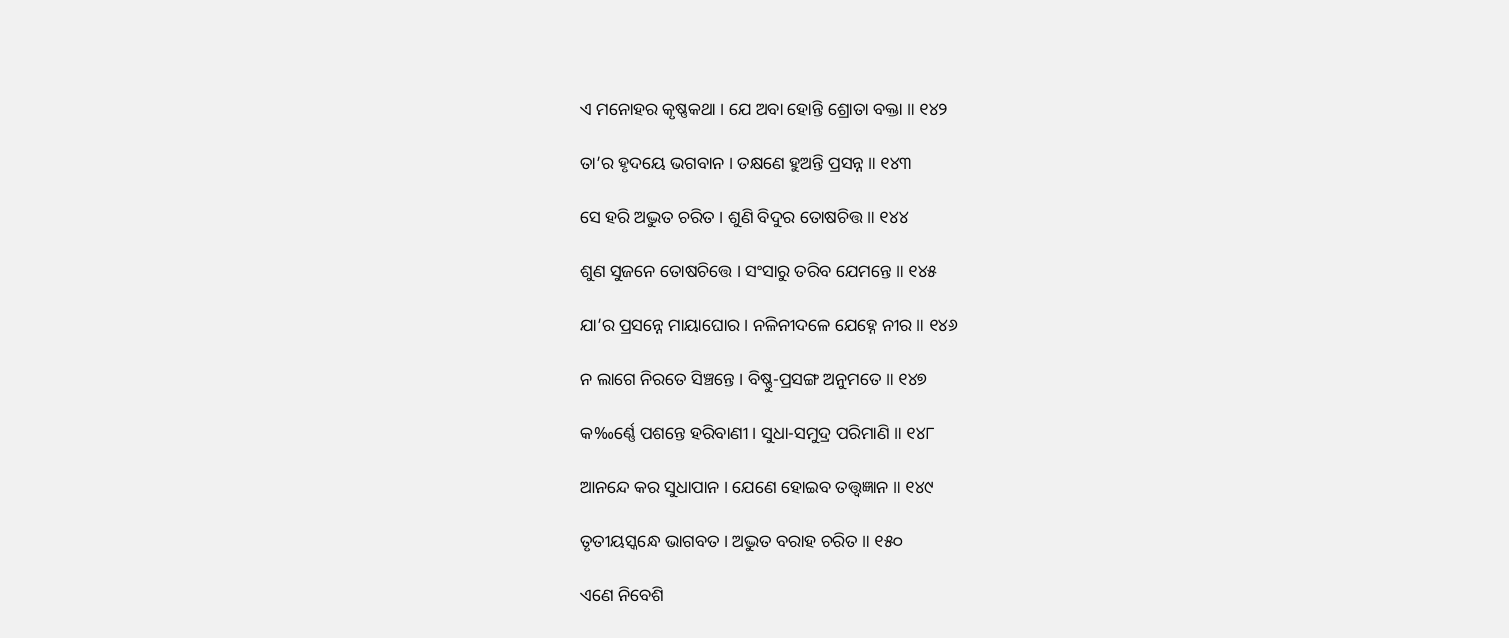ଏ ମନୋହର କୃଷ୍ଣକଥା । ଯେ ଅବା ହୋନ୍ତି ଶ୍ରୋତା ବକ୍ତା ॥ ୧୪୨

ତା’ର ହୃଦୟେ ଭଗବାନ । ତକ୍ଷଣେ ହୁଅନ୍ତି ପ୍ରସନ୍ନ ॥ ୧୪୩

ସେ ହରି ଅଦ୍ଭୁତ ଚରିତ । ଶୁଣି ବିଦୁର ତୋଷଚିତ୍ତ ॥ ୧୪୪

ଶୁଣ ସୁଜନେ ତୋଷଚିତ୍ତେ । ସଂସାରୁ ତରିବ ଯେମନ୍ତେ ॥ ୧୪୫

ଯା’ର ପ୍ରସନ୍ନେ ମାୟାଘୋର । ନଳିନୀଦଳେ ଯେହ୍ନେ ନୀର ॥ ୧୪୬

ନ ଲାଗେ ନିରତେ ସିଞ୍ଚନ୍ତେ । ବିଷ୍ଣୁ-ପ୍ରସଙ୍ଗ ଅନୁମତେ ॥ ୧୪୭

କ‰ର୍ଣ୍ଣେ ପଶନ୍ତେ ହରିବାଣୀ । ସୁଧା-ସମୁଦ୍ର ପରିମାଣି ॥ ୧୪୮

ଆନନ୍ଦେ କର ସୁଧାପାନ । ଯେଣେ ହୋଇବ ତତ୍ତ୍ବଜ୍ଞାନ ॥ ୧୪୯

ତୃତୀୟସ୍କନ୍ଧେ ଭାଗବତ । ଅଦ୍ଭୁତ ବରାହ ଚରିତ ॥ ୧୫୦

ଏଣେ ନିବେଶି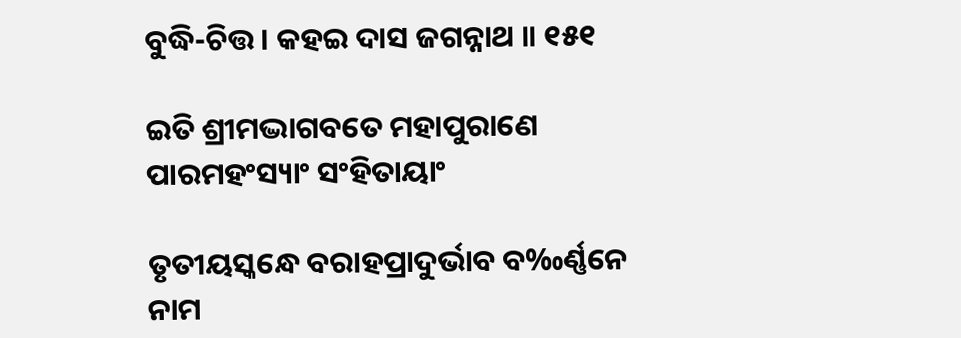ବୁଦ୍ଧି-ଚିତ୍ତ । କହଇ ଦାସ ଜଗନ୍ନାଥ ॥ ୧୫୧

ଇତି ଶ୍ରୀମଦ୍ଭାଗବତେ ମହାପୁରାଣେ ପାରମହଂସ୍ୟାଂ ସଂହିତାୟାଂ

ତୃତୀୟସ୍କନ୍ଧେ ବରାହପ୍ରାଦୁର୍ଭାବ ବ‰ର୍ଣ୍ଣନେ ନାମ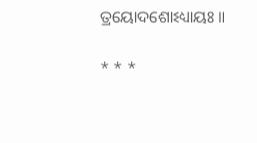ତ୍ରୟୋଦଶୋଽଧ୍ୟାୟଃ ॥

* * *